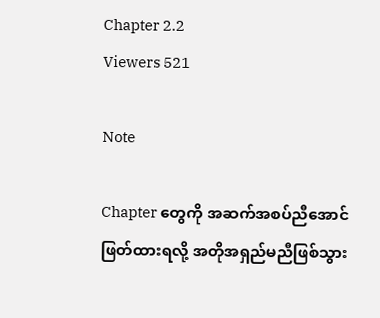Chapter 2.2
Viewers 521

Note

Chapter တွေကို အဆက်အစပ်ညီအောင် ဖြတ်ထားရလို့ အတိုအရှည်မညီဖြစ်သွား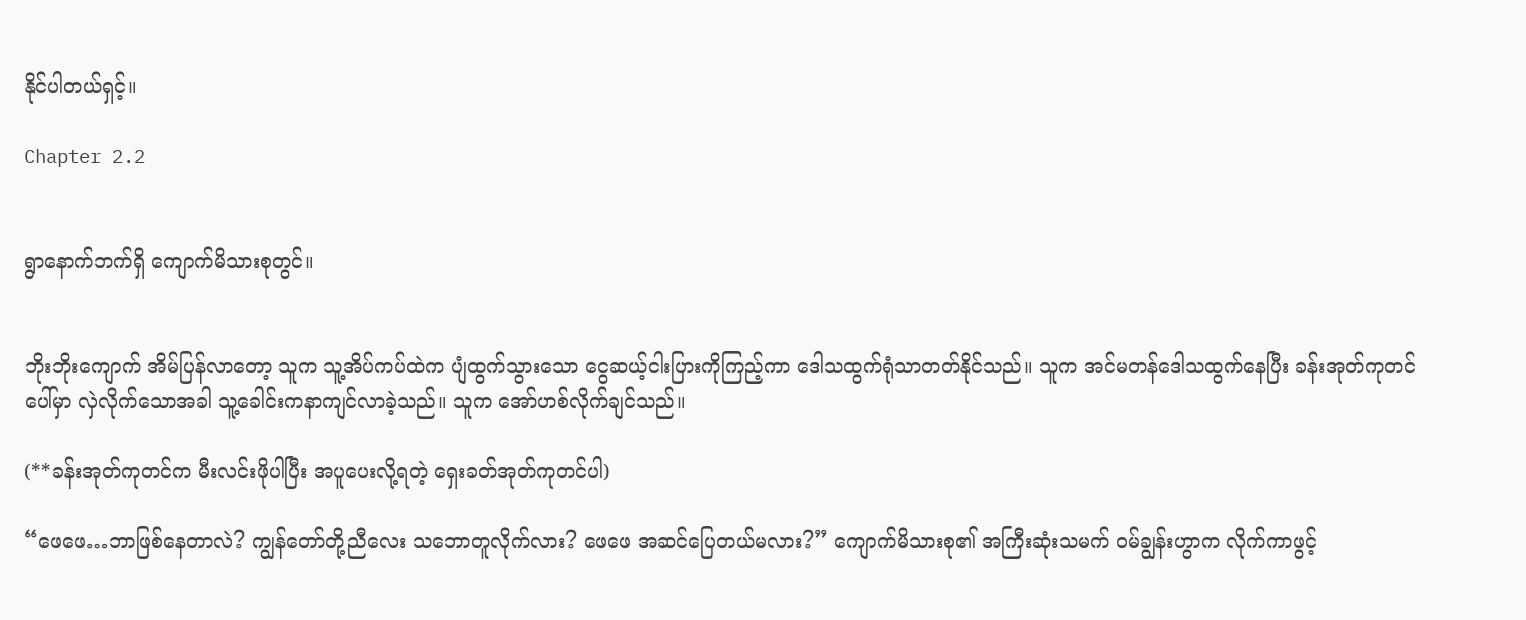နိုင်ပါတယ်ရှင့်။

Chapter 2.2


ရွာနောက်ဘက်ရှိ ကျောက်မိသားစုတွင်။


ဘိုးဘိုးကျောက် အိမ်ပြန်လာတော့ သူက သူ့အိပ်ကပ်ထဲက ပျံထွက်သွားသော ငွေဆယ့်ငါးပြားကိုကြည့်ကာ ဒေါသထွက်ရုံသာတတ်နိုင်သည်။ သူက အင်မတန်ဒေါသထွက်နေပြီး ခန်းအုတ်ကုတင်ပေါ်မှာ လှဲလိုက်သောအခါ သူ့ခေါင်းကနာကျင်လာခဲ့သည်။ သူက အော်ဟစ်လိုက်ချင်သည်။

(**ခန်းအုတ်ကုတင်က မီးလင်းဖိုပါပြီး အပူပေးလို့ရတဲ့ ရှေးခတ်အုတ်ကုတင်ပါ)

“ဖေဖေ…ဘာဖြစ်နေတာလဲ? ကျွန်တော်တို့ညီလေး သဘောတူလိုက်လား? ဖေဖေ အဆင်ပြေတယ်မလား?” ကျောက်မိသားစု၏ အကြီးဆုံးသမက် ဝမ်ချွန်းဟွာက လိုက်ကာဖွင့်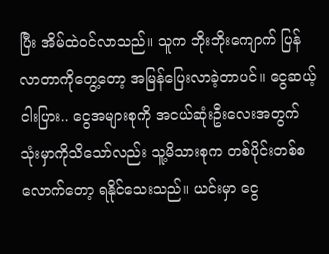ပြီး အိမ်ထဲဝင်လာသည်။ သူက ဘိုးဘိုးကျောက် ပြန်လာတာကိုတွေ့တော့ အမြန်ပြေးလာခဲ့တာပင်။ ငွေဆယ့်ငါးပြား.. ငွေအများစုကို အငယ်ဆုံးဦးလေးအတွက် သုံးမှာကိုသိသော်လည်း သူ့မိသားစုက တစ်ပိုင်းတစ်စလောက်တော့ ရနိုင်သေးသည်။ ယင်းမှာ ငွေ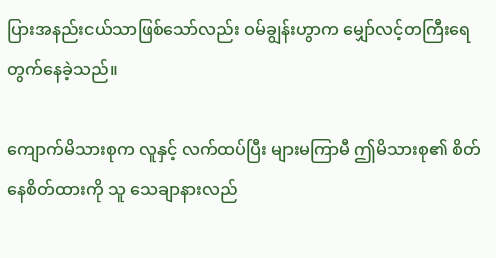ပြားအနည်းငယ်သာဖြစ်သော်လည်း ဝမ်ချွန်းဟွာက မျှော်လင့်တကြီးရေတွက်နေခဲ့သည်။

ကျောက်မိသားစုက လူနှင့် လက်ထပ်ပြီး များမကြာမီ ဤမိသားစု၏ စိတ်နေစိတ်ထားကို သူ သေချာနားလည်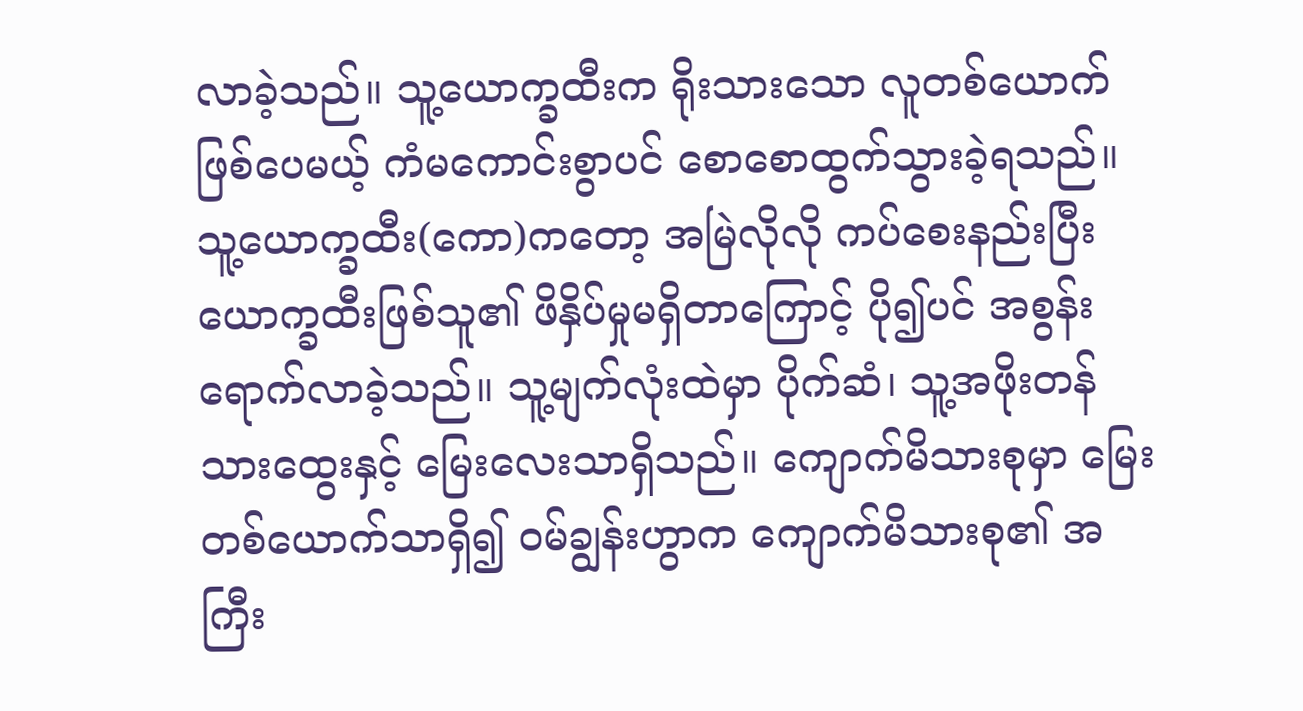လာခဲ့သည်။ သူ့ယောက္ခထီးက ရိုးသားသော လူတစ်ယောက်ဖြစ်ပေမယ့် ကံမကောင်းစွာပင် စောစောထွက်သွားခဲ့ရသည်။ သူ့ယောက္ခထီး(ကော)ကတော့ အမြဲလိုလို ကပ်စေးနည်းပြီး ယောက္ခထီးဖြစ်သူ၏ ဖိနှိပ်မှုမရှိတာကြောင့် ပို၍ပင် အစွန်းရောက်လာခဲ့သည်။ သူ့မျက်လုံးထဲမှာ ပိုက်ဆံ၊ သူ့အဖိုးတန်သားထွေးနှင့် မြေးလေးသာရှိသည်။ ကျောက်မိသားစုမှာ မြေးတစ်ယောက်သာရှိ၍ ဝမ်ချွန်းဟွာက ကျောက်မိသားစု၏ အကြီး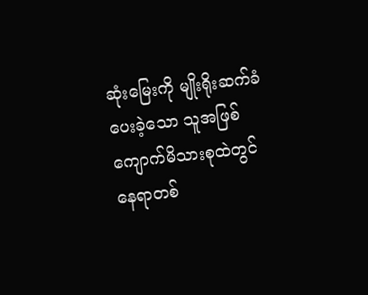ဆုံးမြေးကို မျိုးရိုးဆက်ခံပေးခဲ့သော သူအဖြစ် ကျောက်မိသားစုထဲတွင် နေရာတစ်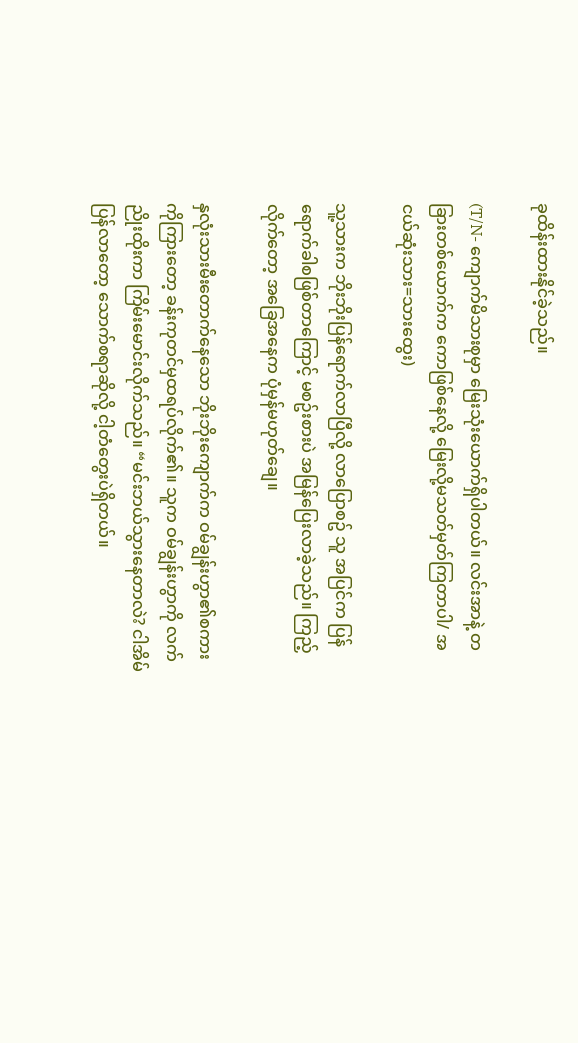ခုထိန်းထားနိုင်ခဲ့သည်။

(T/N- ကျောက်မိသားစုမှာ မြေးသုံးယောက်ရှိပါတယ်။ လင်းအာနဲ့ တခြားတစ်ယောက်က ကောဖြစ်နေလို့ မြေးလို့မသတ်မှတ်ကြတာပါ/ အငယ်ဆုံးသား=သားထွေး)

သူ့သားက ဘိုးဘိုးပြန်ရောက်လာပြီလို့ လာပြောစဥ် သူ အပြင်က ပြန်ရောက်ခါစဖြစ်တာကြောင့် မစဥ်းစားပဲ အမြန်ပြေးလာခဲ့သည်။ ကြည့်လိုက်တော့ အခြေအနေက ပုံမှန်မဟုတ်ချေ။

နှလုံးသားမီးတောက်နေသော ဘိုးဘိုးကျောက်က ဝမ်ချွန်းဟွာ၏စကားကိုကြားတော့ ခန်းကုတင်မှထရပ်လိုက်၏။ သူက ဝမ်ချွန်းဟွာကို လက်ညိုးထိုးကာ ကြိမ်းမောင်းလိုက်သည်။ “မင်းဘယ်သွားနေတာလဲ? ငါအိမ်ပြန်လာတော့ သောက်စရာဆိုလို့ ငါ့တံတွေးပဲရှိတယ်။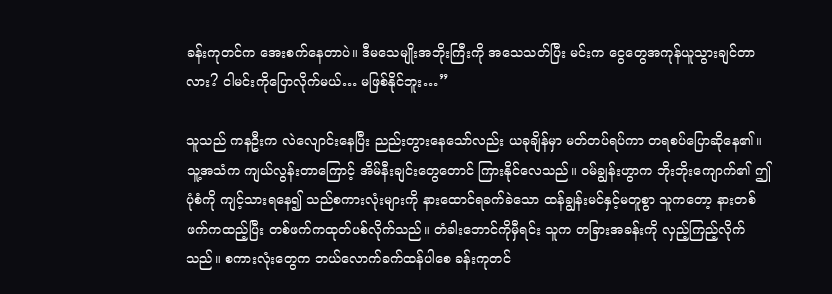ခန်းကုတင်က အေးစက်နေတာပဲ။ ဒီမသေမျိုးအဘိုးကြီးကို အသေသတ်ပြီး မင်းက ငွေတွေအကုန်ယူသွားချင်တာလား? ငါမင်းကိုပြောလိုက်မယ်… မဖြစ်နိုင်ဘူး…”

သူသည် ကနဦးက လဲလျောင်းနေပြီး ညည်းတွားနေသော်လည်း ယခုချိန်မှာ မတ်တပ်ရပ်ကာ တရစပ်ပြောဆိုနေ၏။ သူ့အသံက ကျယ်လွန်းတာကြောင့် အိမ်နီးချင်းတွေတောင် ကြားနိုင်လေသည်။ ဝမ်ချွန်းဟွာက ဘိုးဘိုးကျောက်၏ ဤပုံစံကို ကျင့်သားရနေ၍ သည်စကားလုံးများကို နားထောင်ရခက်ခဲသော ထန်ချွန်းမင်နှင့်မတူစွာ သူကတော့ နားတစ်ဖက်ကထည့်ပြီး တစ်ဖက်ကထုတ်ပစ်လိုက်သည်။ တံခါးဘောင်ကိုမှီရင်း သူက တခြားအခန်းကို လှည့်ကြည့်လိုက်သည်။ စကားလုံးတွေက ဘယ်လောက်ခက်ထန်ပါစေ ခန်းကုတင်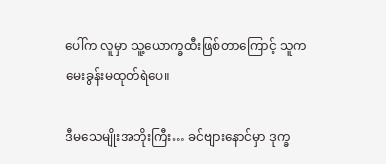ပေါ်က လူမှာ သူ့ယောက္ခထီးဖြစ်တာကြောင့် သူက မေးခွန်းမထုတ်ရဲပေ။

ဒီမသေမျိုးအဘိုးကြီး… ခင်ဗျားနောင်မှာ ဒုက္ခ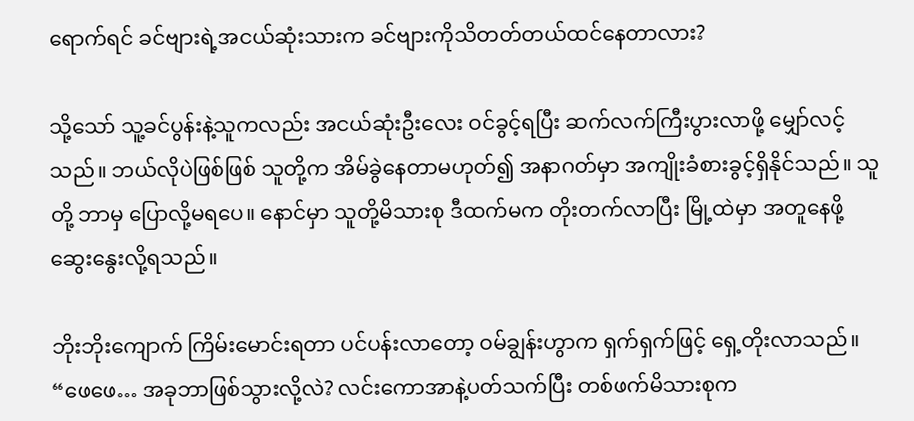ရောက်ရင် ခင်ဗျားရဲ့အငယ်ဆုံးသားက ခင်ဗျားကိုသိတတ်တယ်ထင်နေတာလား?

သို့သော် သူ့ခင်ပွန်းနဲ့သူကလည်း အငယ်ဆုံးဦးလေး ဝင်ခွင့်ရပြီး ဆက်လက်ကြီးပွားလာဖို့ မျှော်လင့်သည်။ ဘယ်လိုပဲဖြစ်ဖြစ် သူတို့က အိမ်ခွဲနေတာမဟုတ်၍ အနာဂတ်မှာ အကျိုးခံစားခွင့်ရှိနိုင်သည်။ သူတို့ ဘာမှ ပြောလို့မရပေ။ နောင်မှာ သူတို့မိသားစု ဒီထက်မက တိုးတက်လာပြီး မြို့ထဲမှာ အတူနေဖို့ ဆွေးနွေးလို့ရသည်။

ဘိုးဘိုးကျောက် ကြိမ်းမောင်းရတာ ပင်ပန်းလာတော့ ဝမ်ချွန်းဟွာက ရှက်ရှက်ဖြင့် ရှေ့တိုးလာသည်။ “ဖေဖေ… အခုဘာဖြစ်သွားလို့လဲ? လင်းကောအာနဲ့ပတ်သက်ပြီး တစ်ဖက်မိသားစုက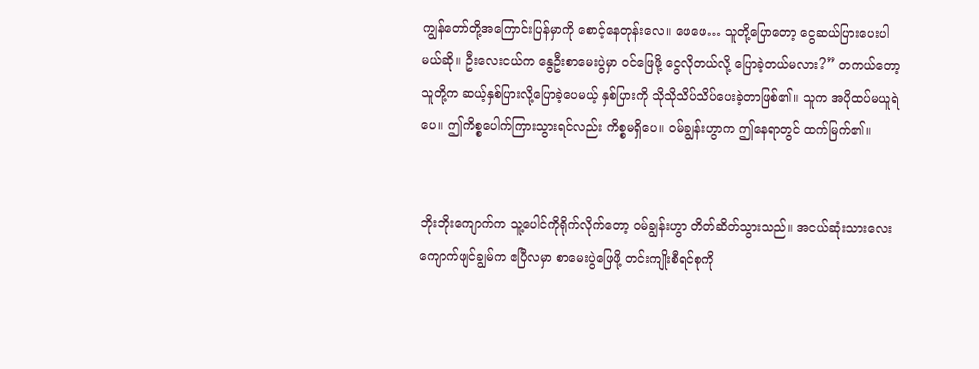ကျွန်တော်တို့အကြောင်းပြန်မှာကို စောင့်နေတုန်းလေ။ ဖေဖေ… သူတို့ပြောတော့ ငွေဆယ်ပြားပေးပါမယ်ဆို။ ဦးလေးငယ်က နွေဦးစာမေးပွဲမှာ ဝင်ဖြေဖို့ ငွေလိုတယ်လို့ ပြောခဲ့တယ်မလား?” တကယ်တော့ သူတို့က ဆယ့်နှစ်ပြားလို့ပြောခဲ့ပေမယ့် နှစ်ပြားကို သိုသိုသိပ်သိပ်ပေးခဲ့တာဖြစ်၏။ သူက အပိုထပ်မယူရဲပေ။ ဤကိစ္စပေါက်ကြားသွားရင်လည်း ကိစ္စမရှိပေ။ ဝမ်ချွန်းဟွာက ဤနေရာတွင် ထက်မြက်၏။


ဘိုးဘိုးကျောက်က သူ့ပေါင်ကိုရိုက်လိုက်တော့ ဝမ်ချွန်းဟွာ တိတ်ဆိတ်သွားသည်။ အငယ်ဆုံးသားလေး ကျောက်ဖျင်ချွမ်က ဧပြီလမှာ စာမေးပွဲဖြေဖို့ တင်းကျိုးစီရင်စုကို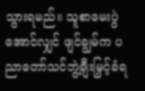သွားရမည်။ သူစာမေးပွဲအောင်လျှင် ဖျင်ချွမ်က ပညာတော်သင်ဘွဲ့ချီးမြှင့်ခံရ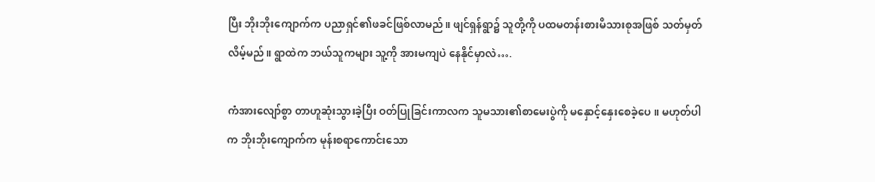ပြီး ဘိုးဘိုးကျောက်က ပညာရှင်၏ဖခင်ဖြစ်လာမည်။ ဖျင်ရှန်ရွာ၌ သူတို့ကို ပထမတန်းစားမိသားစုအဖြစ် သတ်မှတ်လိမ့်မည်။ ရွာထဲက ဘယ်သူကများ သူ့ကို အားမကျပဲ နေနိုင်မှာလဲ….

ကံအားလျော်စွာ တာဟူဆုံးသွားခဲ့ပြီး ဝတ်ပြုခြင်းကာလက သူမသား၏စာမေးပွဲကို မနှောင့်နှေးစေခဲ့ပေ။ မဟုတ်ပါက ဘိုးဘိုးကျောက်က မုန်းစရာကောင်းသော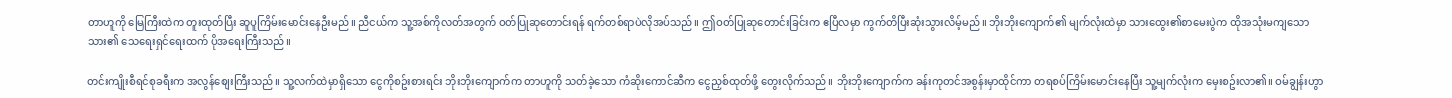တာဟူကို မြေကြီးထဲက တူးထုတ်ပြီး ဆူပူကြိမ်းမောင်းနေဦးမည်။ ညီငယ်က သူ့အစ်ကိုလတ်အတွက် ဝတ်ပြုဆုတောင်းရန် ရက်တစ်ရာပဲလိုအပ်သည်။ ဤဝတ်ပြုဆုတောင်းခြင်းက ဧပြီလမှာ ကွက်တိပြီးဆုံးသွားလိမ့်မည်။ ဘိုးဘိုးကျောက်၏ မျက်လုံးထဲမှာ သားထွေး၏စာမေးပွဲက ထိုအသုံးမကျသောသား၏ သေရေးရှင်ရေးထက် ပိုအရေးကြီးသည်။

တင်းကျိုးစီရင်စုခရီးက အလွန်စျေးကြီးသည်။ သူ့လက်ထဲမှာရှိသော ငွေကိုစဥ်းစားရင်း ဘိုးဘိုးကျောက်က တာဟူကို သတ်ခဲ့သော ကံဆိုးကောင်ဆီက ငွေညှစ်ထုတ်ဖို့ တွေးလိုက်သည်။ ဘိုးဘိုးကျောက်က ခန်းကုတင်အစွန်းမှာထိုင်ကာ တရစပ်ကြိမ်းမောင်းနေပြီး သူ့မျက်လုံးက မှေးစဥ်းလာ၏။ ဝမ်ချွန်းဟွာ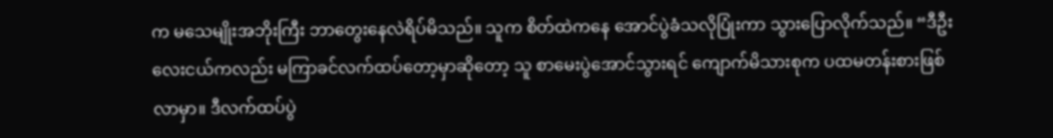က မသေမျိုးအဘိုးကြီး ဘာတွေးနေလဲရိပ်မိသည်။ သူက စိတ်ထဲကနေ အောင်ပွဲခံသလိုပြုံးကာ သွားပြောလိုက်သည်။ “ဒီဦးလေးငယ်ကလည်း မကြာခင်လက်ထပ်တော့မှာဆိုတော့ သူ စာမေးပွဲအောင်သွားရင် ကျောက်မိသားစုက ပထမတန်းစားဖြစ်လာမှာ။ ဒီလက်ထပ်ပွဲ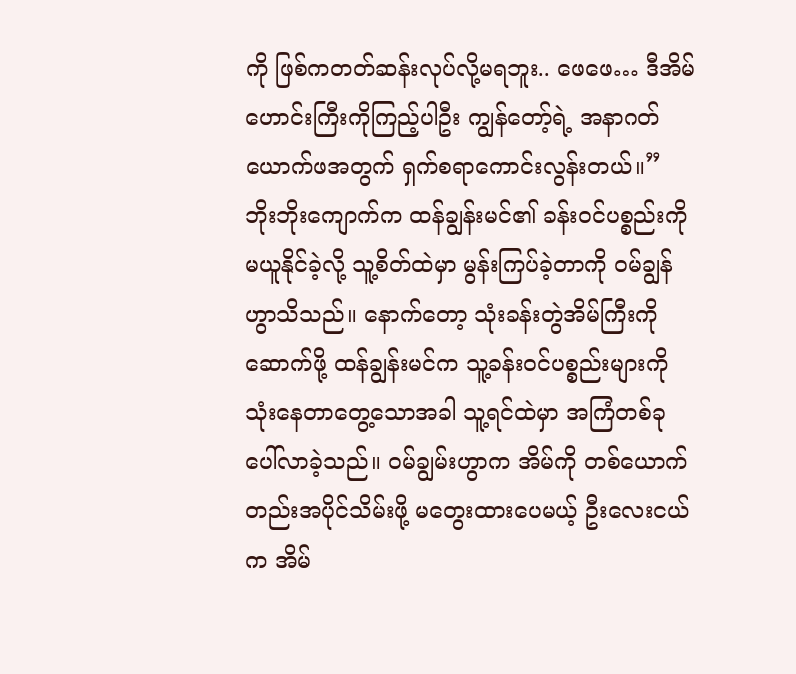ကို ဖြစ်ကတတ်ဆန်းလုပ်လို့မရဘူး.. ဖေဖေ… ဒီအိမ်ဟောင်းကြီးကိုကြည့်ပါဦး ကျွန်တော့်ရဲ့ အနာဂတ်ယောက်ဖအတွက် ရှက်စရာကောင်းလွန်းတယ်။” ဘိုးဘိုးကျောက်က ထန်ချွန်းမင်၏ ခန်းဝင်ပစ္စည်းကို မယူနိုင်ခဲ့လို့ သူ့စိတ်ထဲမှာ မွန်းကြပ်ခဲ့တာကို ဝမ်ချွန်ဟွာသိသည်။ နောက်တော့ သုံးခန်းတွဲအိမ်ကြီးကိုဆောက်ဖို့ ထန်ချွန်းမင်က သူ့ခန်းဝင်ပစ္စည်းများကို သုံးနေတာတွေ့သောအခါ သူ့ရင်ထဲမှာ အကြံတစ်ခုပေါ်လာခဲ့သည်။ ဝမ်ချွမ်းဟွာက အိမ်ကို တစ်ယောက်တည်းအပိုင်သိမ်းဖို့ မတွေးထားပေမယ့် ဦးလေးငယ်က အိမ်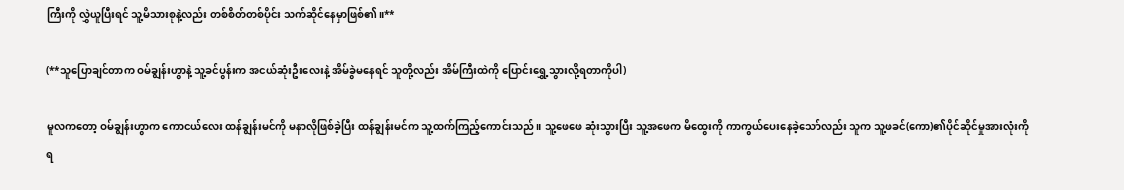ကြီးကို လွှဲယူပြီးရင် သူ့မိသားစုနဲ့လည်း တစ်စိတ်တစ်ပိုင်း သက်ဆိုင်နေမှာဖြစ်၏။**

(**သူပြောချင်တာက ဝမ်ချွန်းဟွာနဲ့ သူ့ခင်ပွန်းက အငယ်ဆုံးဦးလေးနဲ့ အိမ်ခွဲမနေရင် သူတို့လည်း အိမ်ကြီးထဲကို ပြောင်းရွှေ့သွားလို့ရတာကိုပါ)

မူလကတော့ ဝမ်ချွန်းဟွာက ကောငယ်လေး ထန်ချွန်းမင်ကို မနာလိုဖြစ်ခဲ့ပြီး ထန်ချွန်းမင်က သူ့ထက်ကြည့်ကောင်းသည်။ သူ့ဖေဖေ ဆုံးသွားပြီး သူ့အဖေက မိထွေးကို ကာကွယ်ပေးနေခဲ့သော်လည်း သူက သူ့ဖခင်(ကော)၏ပိုင်ဆိုင်မှုအားလုံးကို ရ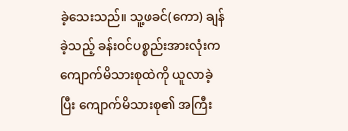ခဲ့သေးသည်။ သူ့ဖခင်(ကော) ချန်ခဲ့သည့် ခန်းဝင်ပစ္စည်းအားလုံးက ကျောက်မိသားစုထဲကို ယူလာခဲ့ပြီး ကျောက်မိသားစု၏ အကြီး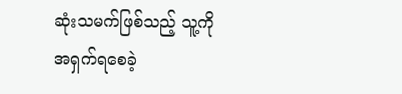ဆုံးသမက်ဖြစ်သည့် သူ့ကို အရှက်ရစေခဲ့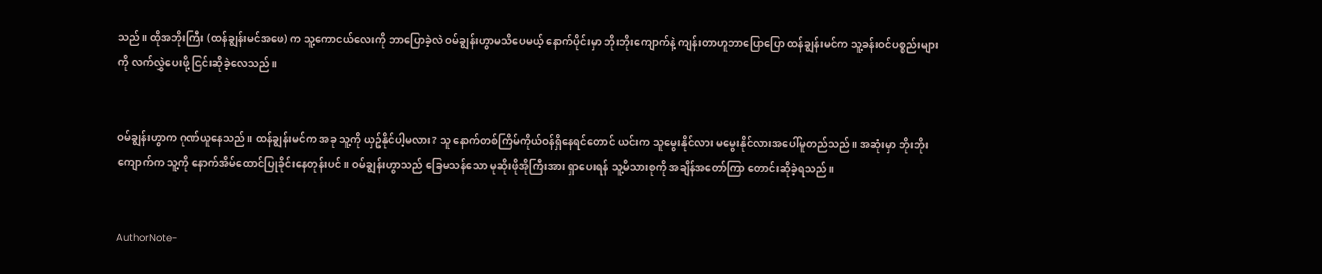သည်။ ထိုအဘိုးကြီး (ထန်ချွန်းမင်အဖေ) က သူ့ကောငယ်လေးကို ဘာပြောခဲ့လဲ ဝမ်ချွန်းဟွာမသိပေမယ့် နောက်ပိုင်းမှာ ဘိုးဘိုးကျောက်နဲ့ ကျန်းတာဟူဘာပြောပြော ထန်ချွန်းမင်က သူ့ခန်းဝင်ပစ္စည်းများကို လက်လွှဲပေးဖို့ ငြင်းဆိုခဲ့လေသည်။


ဝမ်ချွန်းဟွာက ဂုဏ်ယူနေသည်။ ထန်ချွန်းမင်က အခု သူ့ကို ယှဥ်နိုင်ပါ့မလား? သူ နောက်တစ်ကြိမ်ကိုယ်ဝန်ရှိနေရင်တောင် ယင်းက သူမွေးနိုင်လား မမွေးနိုင်လားအပေါ်မူတည်သည်။ အဆုံးမှာ ဘိုးဘိုးကျောက်က သူ့ကို နောက်အိမ်ထောင်ပြုခိုင်းနေတုန်းပင်။ ဝမ်ချွန်းဟွာသည် ခြေမသန်သော မုဆိုးဖိုအိုကြီးအား ရှာပေးရန် သူ့မိသားစုကို အချိန်အတော်ကြာ တောင်းဆိုခဲ့ရသည်။


AuthorNote-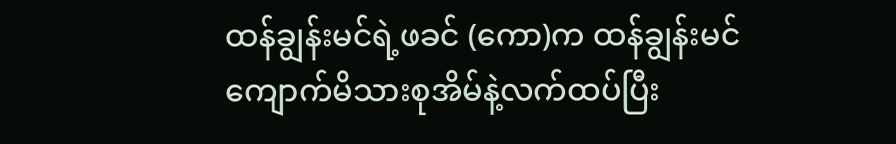ထန်ချွန်းမင်ရဲ့ဖခင် (ကော)က ထန်ချွန်းမင် ကျောက်မိသားစုအိမ်နဲ့လက်ထပ်ပြီး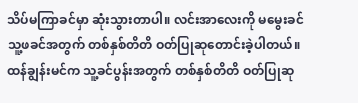သိပ်မကြာခင်မှာ ဆုံးသွားတာပါ။ လင်းအာလေးကို မမွေးခင် သူ့ဖခင်အတွက် တစ်နှစ်တိတိ ဝတ်ပြုဆုတောင်းခဲ့ပါတယ်။ ထန်ချွန်းမင်က သူ့ခင်ပွန်းအတွက် တစ်နှစ်တိတိ ဝတ်ပြုဆု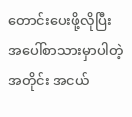တောင်းပေးဖို့လိုပြီး အပေါ်စာသားမှာပါတဲ့အတိုင်း အငယ်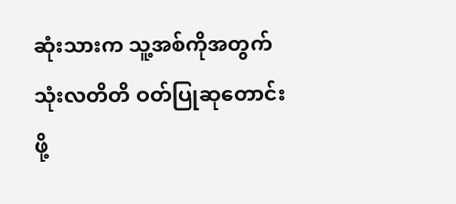ဆုံးသားက သူ့အစ်ကိုအတွက် သုံးလတိတိ ဝတ်ပြုဆုတောင်းဖို့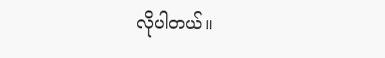လိုပါတယ်။